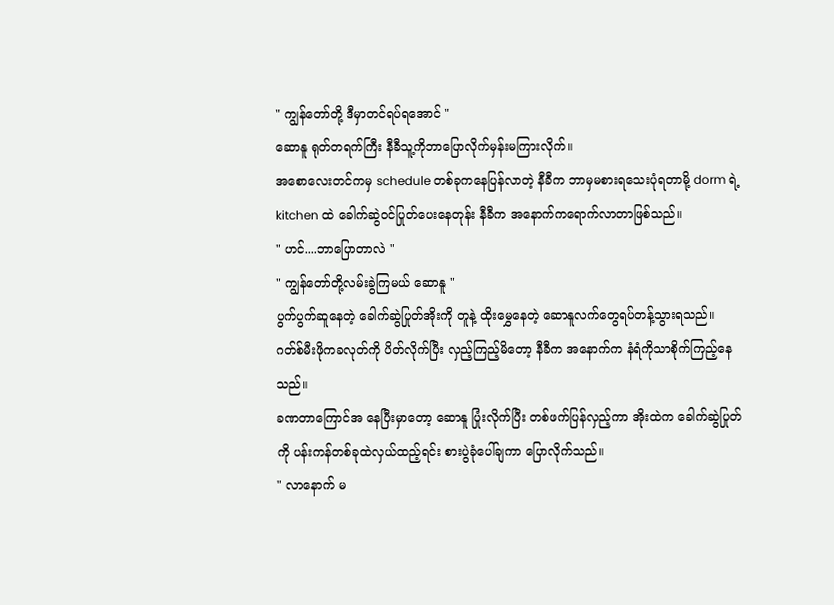" ကျွန်တော်တို့ ဒီမှာတင်ရပ်ရအောင် "
ဆောနူ ရုတ်တရက်ကြီး နီခီသူ့ကိုဘာပြောလိုက်မှန်းမကြားလိုက်။
အစောလေးတင်ကမှ schedule တစ်ခုကနေပြန်လာတဲ့ နီခီက ဘာမှမစားရသေးပုံရတာမို့ dorm ရဲ့ kitchen ထဲ ခေါက်ဆွဲဝင်ပြုတ်ပေးနေတုန်း နီခီက အနောက်ကရောက်လာတာဖြစ်သည်။
" ဟင်....ဘာပြောတာလဲ "
" ကျွန်တော်တို့လမ်းခွဲကြမယ် ဆောနူ "
ပွက်ပွက်ဆူနေတဲ့ ခေါက်ဆွဲပြုတ်အိုးကို တူနဲ့ ထိုးမွှေနေတဲ့ ဆောနူလက်တွေရပ်တန့်သွားရသည်။
ဂတ်စ်မီးဖိုကခလုတ်ကို ပိတ်လိုက်ပြီး လှည့်ကြည့်မိတော့ နီခီက အနောက်က နံရံကိုသာစိုက်ကြည့်နေသည်။
ခဏတာကြောင်အ နေပြီးမှာတော့ ဆောနူ ပြုံးလိုက်ပြီး တစ်ဖက်ပြန်လှည့်ကာ အိုးထဲက ခေါက်ဆွဲပြုတ်ကို ပန်းကန်တစ်ခုထဲလှယ်ထည့်ရင်း စားပွဲခုံပေါ်ချကာ ပြောလိုက်သည်။
" လာနောက် မ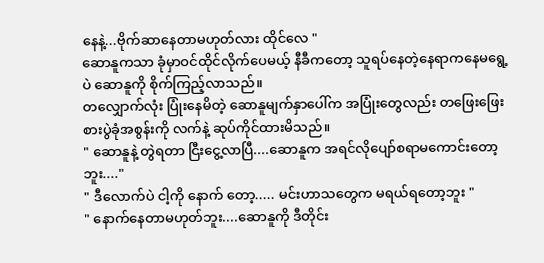နေနဲ့...ဗိုက်ဆာနေတာမဟုတ်လား ထိုင်လေ "
ဆောနူကသာ ခုံမှာဝင်ထိုင်လိုက်ပေမယ့် နီခီကတော့ သူရပ်နေတဲ့နေရာကနေမရွေ့ပဲ ဆောနူကို စိုက်ကြည့်လာသည်။
တလျှောက်လုံး ပြုံးနေမိတဲ့ ဆောနူမျက်နှာပေါ်က အပြုံးတွေလည်း တဖြေးဖြေး စားပွဲခုံအစွန်းကို လက်နဲ့ ဆုပ်ကိုင်ထားမိသည်။
" ဆောနူနဲ့ တွဲရတာ ငြီးငွေ့လာပြီ....ဆောနူက အရင်လိုပျော်စရာမကောင်းတော့ဘူး...."
" ဒီလောက်ပဲ ငါ့ကို နောက် တော့..... မင်းဟာသတွေက မရယ်ရတော့ဘူး "
" နောက်နေတာမဟုတ်ဘူး....ဆောနူကို ဒီတိုင်း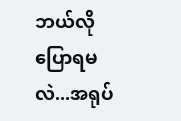ဘယ်လိုပြောရမလဲ...အရုပ်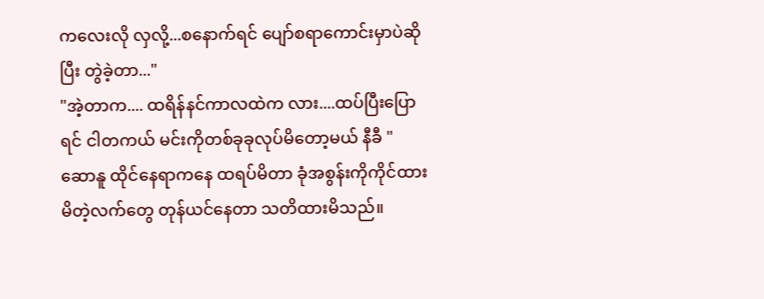ကလေးလို လှလို့...စနောက်ရင် ပျော်စရာကောင်းမှာပဲဆိုပြီး တွဲခဲ့တာ..."
"အဲ့တာက.... ထရိန်နင်ကာလထဲက လား....ထပ်ပြီးပြောရင် ငါတကယ် မင်းကိုတစ်ခုခုလုပ်မိတော့မယ် နီခီ "
ဆောနူ ထိုင်နေရာကနေ ထရပ်မိတာ ခုံအစွန်းကိုကိုင်ထားမိတဲ့လက်တွေ တုန်ယင်နေတာ သတိထားမိသည်။